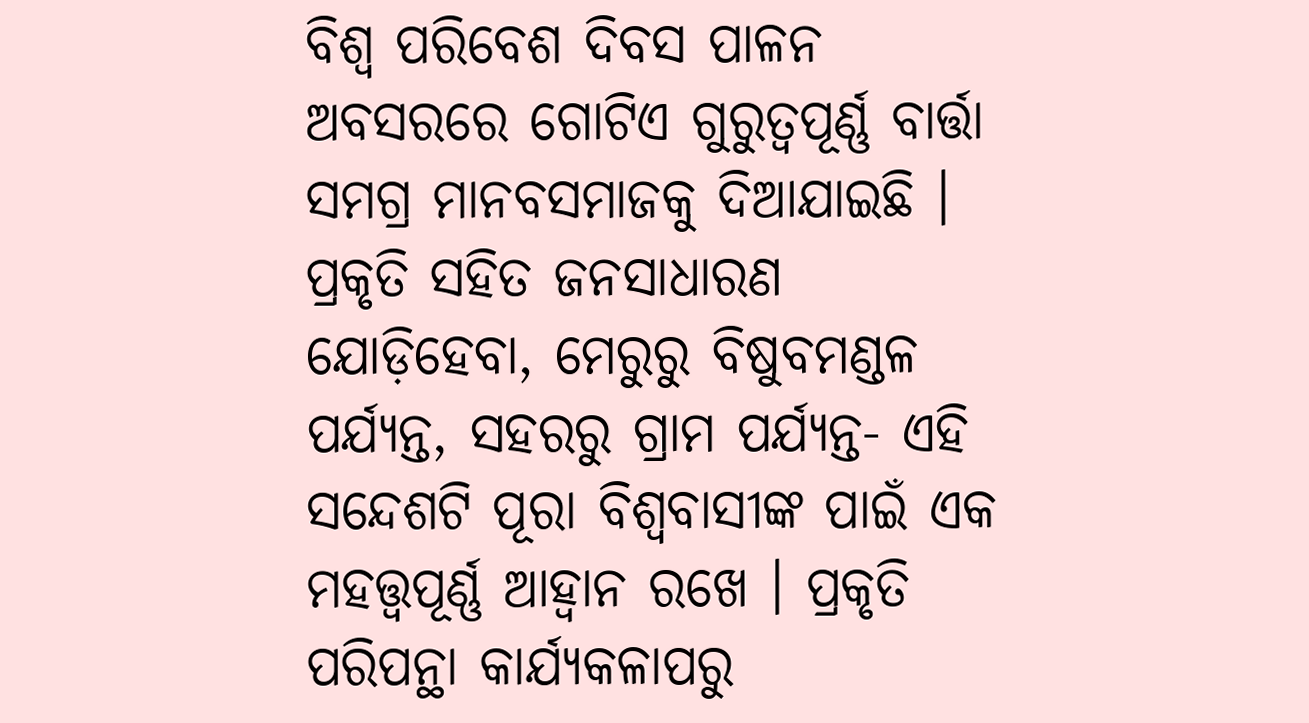ବିଶ୍ଵ ପରିବେଶ ଦିବସ ପାଳନ ଅବସରରେ ଗୋଟିଏ ଗୁରୁତ୍ଵପୂର୍ଣ୍ଣ ବାର୍ତ୍ତା ସମଗ୍ର ମାନବସମାଜକୁ ଦିଆଯାଇଛି । ପ୍ରକୃତି ସହିତ ଜନସାଧାରଣ ଯୋଡ଼ିହେବା, ମେରୁରୁ ବିଷୁବମଣ୍ଡଳ ପର୍ଯ୍ୟନ୍ତ, ସହରରୁ ଗ୍ରାମ ପର୍ଯ୍ୟନ୍ତ- ଏହି ସନ୍ଦେଶଟି ପୂରା ବିଶ୍ଵବାସୀଙ୍କ ପାଇଁ ଏକ ମହତ୍ତ୍ଵପୂର୍ଣ୍ଣ ଆହ୍ଵାନ ରଖେ । ପ୍ରକୃତି ପରିପନ୍ଥା କାର୍ଯ୍ୟକଳାପରୁ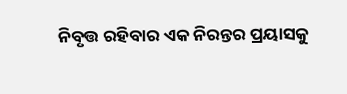ନିବୃତ୍ତ ରହିବାର ଏକ ନିରନ୍ତର ପ୍ରୟାସକୁ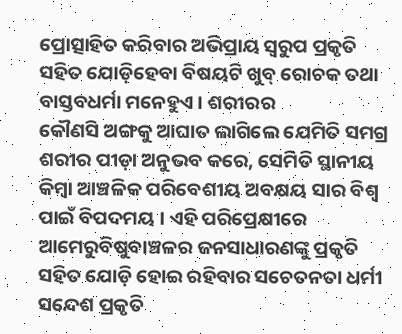ପ୍ରୋତ୍ସାହିତ କରିବାର ଅଭିପ୍ରାୟ ସ୍ଵରୁପ ପ୍ରକୃତି ସହିତ ଯୋଡ଼ିହେବା ବିଷୟଟି ଖୁବ୍ ରୋଚକ ତଥା ବାସ୍ତବଧର୍ମା ମନେହୁଏ । ଶରୀରର
କୌଣସି ଅଙ୍ଗକୁ ଆଘାତ ଲାଗିଲେ ଯେମିତି ସମଗ୍ର ଶରୀର ପୀଡ଼ା ଅନୁଭବ କରେ, ସେମିତି ସ୍ଥାନୀୟ କିମ୍ବା ଆଞ୍ଚଳିକ ପରିବେଶୀୟ ଅବକ୍ଷୟ ସାର ବିଶ୍ଵ ପାଇଁ ବିପଦମୟ । ଏହି ପରିପ୍ରେକ୍ଷୀରେ ଆମେରୁବିଷୁବାଞ୍ଚଳର ଜନସାଧାରଣଙ୍କୁ ପ୍ରକୃତି ସହିତ ଯୋଡ଼ି ହୋଇ ରହିବାର ସଚେତନତା ଧର୍ମୀ ସନ୍ଦେଶ ପ୍ରକୃତି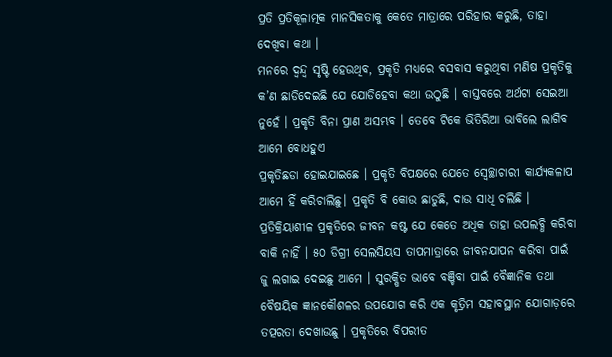ପ୍ରତି ପ୍ରତିକୂଳାତ୍ମକ ମାନସିକତାକୁ କେତେ ମାତ୍ରାରେ ପରିହାର କରୁଛି, ତାହା ଦେଖିବା କଥା ।
ମନରେ ଦ୍ଵନ୍ଦ୍ଵ ସୃଷ୍ଟି ହେଉଥିବ, ପ୍ରକୃତି ମଧ୍ୟରେ ବସବାସ କରୁଥିବା ମଣିଷ ପ୍ରକୃତିକୁ କ’ଣ ଛାଡିଦେଇଛି ଯେ ଯୋଡିହେବା କଥା ଉଠୁଛି । ବାସ୍ତବରେ ଅର୍ଥଟା ସେଇଆ ନୁହେଁ । ପ୍ରକୃତି ବିନା ପ୍ରାଣ ଅସମ୍ଭବ । ତେବେ ଟିକେ ଭିତିରିଆ ଭାବିଲେ ଲାଗିବ ଆମେ ବୋଧହୁଏ
ପ୍ରକୃତିଛଡା ହୋଇଯାଇଛେ । ପ୍ରକୃତି ବିପକ୍ଷରେ ଯେତେ ସ୍ଵେଚ୍ଛାଚାରୀ କାର୍ଯ୍ୟକଳାପ ଆମେ ହିଁ କରିଚାଲିଛୁ। ପ୍ରକୃତି ବି କୋଉ ଛାଡୁଛି, ଦାଉ ସାଧି ଚଲିଛି । ପ୍ରତିକ୍ରିୟାଶୀଳ ପ୍ରକୃତିରେ ଜୀବନ କଷ୍ଟ ଯେ କେତେ ଅଧିକ ତାହା ଉପଲବ୍ଧି କରିବା ବାକି ନାହିଁ । ୫୦ ଡିଗ୍ରୀ ସେଲସିୟସ ତାପମାତ୍ରାରେ ଜୀବନଯାପନ କରିବା ପାଇଁ ଜୁ ଲଗାଇ ଦେଇଛୁ ଆମେ । ସୁରକ୍ଷିତ ଭାବେ ବଞ୍ଚିବା ପାଇଁ ବୈଜ୍ଞାନିକ ତଥା ବୈଷୟିକ ଜ୍ଞାନକୌଶଳର ଉପଯୋଗ କରି ଏକ କୃତ୍ରିମ ସହାବସ୍ଥାନ ଯୋଗାଡ଼ରେ ତତ୍ପରତା ଦେଖାଉଛୁ । ପ୍ରକୃତିରେ ବିପରୀତ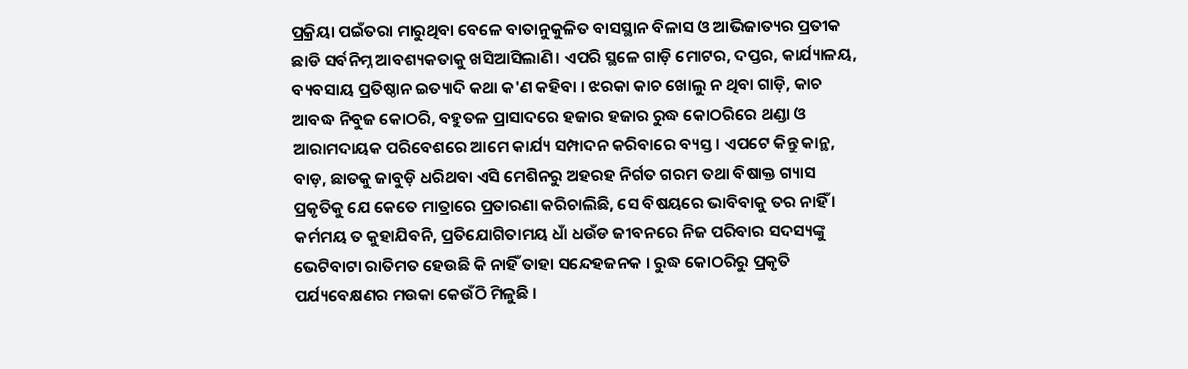ପ୍ରକ୍ରିୟା ପଇଁତରା ମାରୁଥିବା ବେଳେ ବାତାନୁକୁଳିତ ବାସସ୍ଥାନ ବିଳାସ ଓ ଆଭିଜାତ୍ୟର ପ୍ରତୀକ ଛାଡି ସର୍ବନିମ୍ନ ଆବଶ୍ୟକତାକୁ ଖସିଆସିଲାଣି। ଏପରି ସ୍ଥଳେ ଗାଡ଼ି ମୋଟର, ଦପ୍ତର, କାର୍ଯ୍ୟାଳୟ, ବ୍ୟବସାୟ ପ୍ରତିଷ୍ଠାନ ଇତ୍ୟାଦି କଥା କ'ଣ କହିବା । ଝରକା କାଚ ଖୋଲୁ ନ ଥିବା ଗାଡ଼ି, କାଚ ଆବଦ୍ଧ ନିବୁଜ କୋଠରି, ବହୁତଳ ପ୍ରାସାଦରେ ହଜାର ହଜାର ରୁଦ୍ଧ କୋଠରିରେ ଥଣ୍ଡା ଓ ଆରାମଦାୟକ ପରିବେଶରେ ଆମେ କାର୍ଯ୍ୟ ସମ୍ପାଦନ କରିବାରେ ବ୍ୟସ୍ତ। ଏପଟେ କିନ୍ତୁ କାନ୍ଥ, ବାଡ଼, ଛାତକୁ ଜାବୁଡ଼ି ଧରିଥବା ଏସି ମେଶିନରୁ ଅହରହ ନିର୍ଗତ ଗରମ ତଥା ବିଷାକ୍ତ ଗ୍ୟାସ ପ୍ରକୃତିକୁ ଯେ କେତେ ମାତ୍ରାରେ ପ୍ରତାରଣା କରିଚାଲିଛି, ସେ ବିଷୟରେ ଭାବିବାକୁ ତର ନାହିଁ । କର୍ମମୟ ତ କୁହାଯିବନି, ପ୍ରତିଯୋଗିତାମୟ ଧାଁ ଧଉଁଡ ଜୀବନରେ ନିଜ ପରିବାର ସଦସ୍ୟଙ୍କୁ ଭେଟିବାଟା ରାତିମତ ହେଉଛି କି ନାହିଁ ତାହା ସନ୍ଦେହଜନକ । ରୁଦ୍ଧ କୋଠରିରୁ ପ୍ରକୃତି ପର୍ଯ୍ୟବେକ୍ଷଣର ମଉକା କେଉଁଠି ମିଳୁଛି ।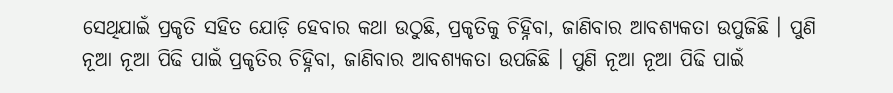ସେଥିଯାଇଁ ପ୍ରକୃତି ସହିତ ଯୋଡ଼ି ହେବାର କଥା ଉଠୁଛି, ପ୍ରକୃତିକୁ ଚିହ୍ନିବା, ଜାଣିବାର ଆବଶ୍ୟକତା ଉପୁଜିଛି । ପୁଣି ନୂଆ ନୂଆ ପିଢି ପାଇଁ ପ୍ରକୃତିର ଚିହ୍ନିବା, ଜାଣିବାର ଆବଶ୍ୟକତା ଉପଜିଛି । ପୁଣି ନୂଆ ନୂଆ ପିଢି ପାଇଁ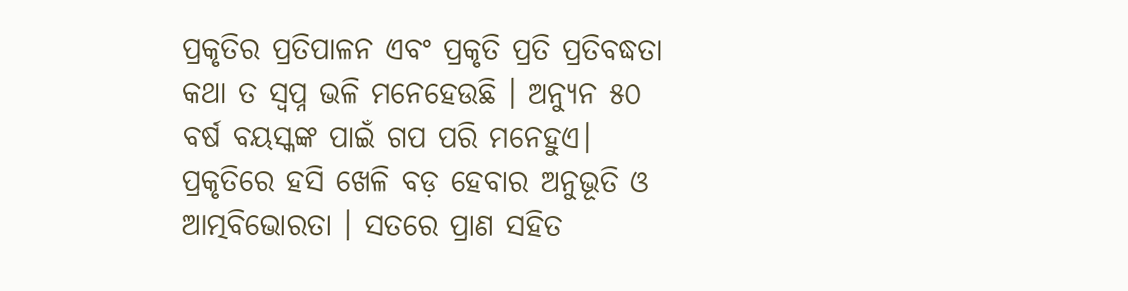ପ୍ରକୃତିର ପ୍ରତିପାଳନ ଏବଂ ପ୍ରକୃତି ପ୍ରତି ପ୍ରତିବଦ୍ଧତା କଥା ତ ସ୍ଵପ୍ନ ଭଳି ମନେହେଉଛି । ଅନ୍ୟୁନ ୫୦ ବର୍ଷ ବୟସ୍କଙ୍କ ପାଇଁ ଗପ ପରି ମନେହୁଏ। ପ୍ରକୃତିରେ ହସି ଖେଳି ବଡ଼ ହେବାର ଅନୁଭୂତି ଓ ଆତ୍ମବିଭୋରତା । ସତରେ ପ୍ରାଣ ସହିତ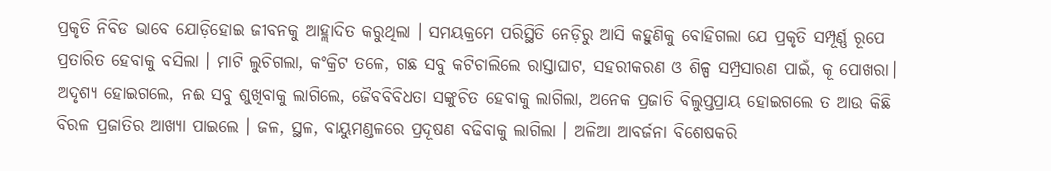ପ୍ରକୃତି ନିବିଡ ଭାବେ ଯୋଡ଼ିହୋଇ ଜୀବନକୁ ଆହ୍ଲାଦିତ କରୁଥିଲା । ସମୟକ୍ରମେ ପରିସ୍ଥିତି ନେଡ଼ିରୁ ଆସି କହୁଣିକୁ ବୋହିଗଲା ଯେ ପ୍ରକୃତି ସମ୍ପୂର୍ଣ୍ଣ ରୂପେ ପ୍ରତାରିତ ହେବାକୁ ବସିଲା । ମାଟି ଲୁଚିଗଲା, କଂକ୍ରିଟ ତଳେ, ଗଛ ସବୁ କଟିଚାଲିଲେ ରାସ୍ତାଘାଟ, ସହରୀକରଣ ଓ ଶିଳ୍ପ ସମ୍ପ୍ରସାରଣ ପାଇଁ, କୂ ପୋଖରା। ଅଦୃଶ୍ୟ ହୋଇଗଲେ, ନଈ ସବୁ ଶୁଖିବାକୁ ଲାଗିଲେ, ଜୈବବିବିଧତା ସଙ୍କୁଚିତ ହେବାକୁ ଲାଗିଲା, ଅନେକ ପ୍ରଜାତି ବିଲୁପ୍ତପ୍ରାୟ ହୋଇଗଲେ ତ ଆଉ କିଛି ବିରଳ ପ୍ରଜାତିର ଆଖ୍ୟା ପାଇଲେ । ଜଳ, ସ୍ଥଳ, ବାୟୁମଣ୍ଡଳରେ ପ୍ରଦୂଷଣ ବଢିବାକୁ ଲାଗିଲା । ଅଳିଆ ଆବର୍ଜନା ବିଶେଷକରି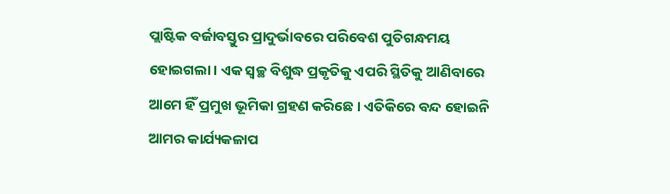ପ୍ଲାଷ୍ଟିକ ବର୍ଜାବସ୍ତୁର ପ୍ରାଦୁର୍ଭାବରେ ପରିବେଶ ପୁତିଗନ୍ଧମୟ ହୋଇଗଲା । ଏକ ସ୍ଵଚ୍ଛ ବିଶୁଦ୍ଧ ପ୍ରକୃତିକୁ ଏପରି ସ୍ଥିତିକୁ ଆଣିବାରେ ଆମେ ହିଁ ପ୍ରମୁଖ ଭୂମିକା ଗ୍ରହଣ କରିଛେ । ଏତିକିରେ ବନ୍ଦ ହୋଇନି ଆମର କାର୍ଯ୍ୟକଳାପ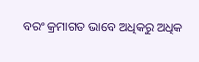ବରଂ କ୍ରମାଗତ ଭାବେ ଅଧିକରୁ ଅଧିକ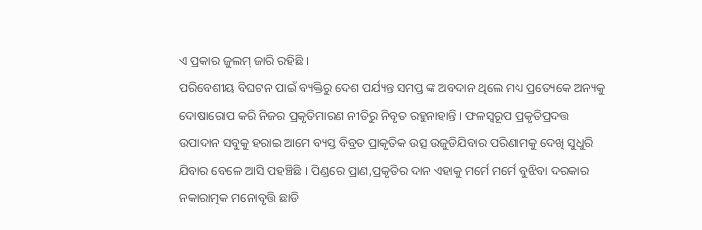ଏ ପ୍ରକାର ଜୁଲମ୍ ଜାରି ରହିଛି ।
ପରିବେଶୀୟ ବିଘଟନ ପାଇଁ ବ୍ୟକ୍ତିରୁ ଦେଶ ପର୍ଯ୍ୟନ୍ତ ସମପ୍ତ ଙ୍କ ଅବଦାନ ଥିଲେ ମଧ୍ୟ ପ୍ରତ୍ୟେକେ ଅନ୍ୟକୁ ଦୋଷାରୋପ କରି ନିଜର ପ୍ରକୃତିମାରଣ ନୀତିରୁ ନିବୃତ ରହୁନାହାନ୍ତି । ଫଳସ୍ଵରୂପ ପ୍ରକୃତିପ୍ରଦତ୍ତ ଉପାଦାନ ସବୁକୁ ହରାଇ ଆମେ ବ୍ୟସ୍ତ ବିବ୍ରତ ପ୍ରାକୃତିକ ଉତ୍ସ ଉଜୁଡିଯିବାର ପରିଣାମକୁ ଦେଖି ସୁଧୁରି ଯିବାର ବେଳେ ଆସି ପହଞ୍ଚିଛି । ପିଣ୍ଡରେ ପ୍ରାଣ,ପ୍ରକୃତିର ଦାନ ଏହାକୁ ମର୍ମେ ମର୍ମେ ବୁଝିବା ଦରକାର ନକାରାତ୍ମକ ମନୋବୃତ୍ତି ଛାଡି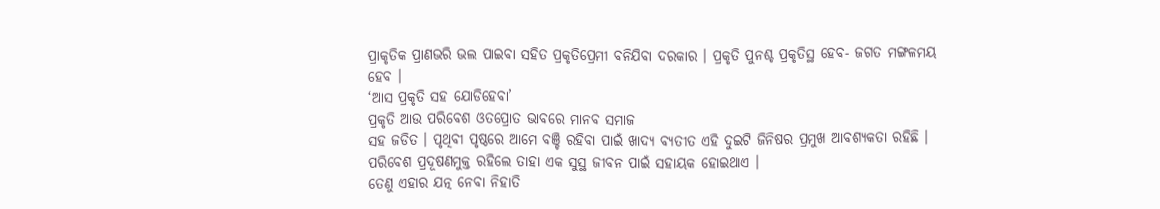ପ୍ରାକୃତିକ ପ୍ରାଣଭରି ଭଲ ପାଇବା ସହିତ ପ୍ରକୃତିପ୍ରେମୀ ବନିଯିବା ଦରକାର । ପ୍ରକୃତି ପୁନଶ୍ଚ ପ୍ରକୃତିସ୍ଥ ହେବ- ଜଗତ ମଙ୍ଗଳମୟ ହେବ ।
‘ଆସ ପ୍ରକୃତି ସହ ଯୋଡିହେବା’
ପ୍ରକୃତି ଆଉ ପରିବେଶ ଓତପ୍ରୋତ ଭାବରେ ମାନବ ସମାଜ
ସହ ଜଡିତ । ପୃଥିବୀ ପୃଷ୍ଠରେ ଆମେ ବଞ୍ଚି ରହିବା ପାଇଁ ଖାଦ୍ୟ ବ୍ୟତୀତ ଏହି ଦୁଇଟି ଜିନିଷର ପ୍ରମୁଖ ଆବଶ୍ୟକତା ରହିଛି । ପରିବେଶ ପ୍ରଦୂଷଣମୁକ୍ତ ରହିଲେ ତାହା ଏକ ସୁସ୍ଥ ଜୀବନ ପାଇଁ ସହାୟକ ହୋଇଥାଏ ।
ତେଣୁ ଏହାର ଯତ୍ନ ନେବା ନିହାତି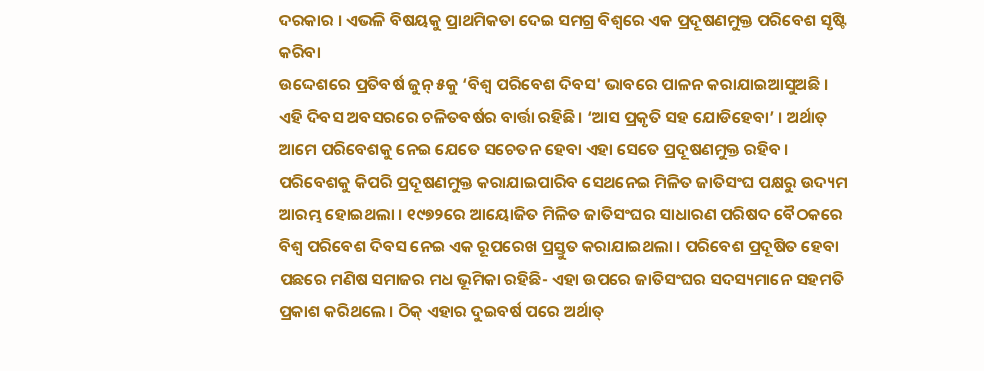ଦରକାର । ଏଭଳି ବିଷୟକୁ ପ୍ରାଥମିକତା ଦେଇ ସମଗ୍ର ବିଶ୍ଵରେ ଏକ ପ୍ରଦୂଷଣମୁକ୍ତ ପରିବେଶ ସୃଷ୍ଟି କରିବା
ଉଦ୍ଦେଶରେ ପ୍ରତିବର୍ଷ ଜୁନ୍ ୫କୁ ‘ବିଶ୍ଵ ପରିବେଶ ଦିବସ' ଭାବରେ ପାଳନ କରାଯାଇଆସୁଅଛି । ଏହି ଦିବସ ଅବସରରେ ଚଳିତବର୍ଷର ବାର୍ତ୍ତା ରହିଛି। ‘ଆସ ପ୍ରକୃତି ସହ ଯୋଡିହେବା’ । ଅର୍ଥାତ୍ ଆମେ ପରିବେଶକୁ ନେଇ ଯେତେ ସଚେତନ ହେବା ଏହା ସେତେ ପ୍ରଦୂଷଣମୁକ୍ତ ରହିବ ।
ପରିବେଶକୁ କିପରି ପ୍ରଦୂଷଣମୁକ୍ତ କରାଯାଇପାରିବ ସେଥନେଇ ମିଳିତ ଜାତିସଂଘ ପକ୍ଷରୁ ଉଦ୍ୟମ ଆରମ୍ଭ ହୋଇଥଲା । ୧୯୭୨ରେ ଆୟୋଜିତ ମିଳିତ ଜାତିସଂଘର ସାଧାରଣ ପରିଷଦ ବୈଠକରେ ବିଶ୍ଵ ପରିବେଶ ଦିବସ ନେଇ ଏକ ରୂପରେଖ ପ୍ରସ୍ତୁତ କରାଯାଇଥଲା । ପରିବେଶ ପ୍ରଦୂଷିତ ହେବା ପଛରେ ମଣିଷ ସମାଜର ମଧ ଭୂମିକା ରହିଛି- ଏହା ଉପରେ ଜାତିସଂଘର ସଦସ୍ୟମାନେ ସହମତି ପ୍ରକାଶ କରିଥଲେ । ଠିକ୍ ଏହାର ଦୁଇବର୍ଷ ପରେ ଅର୍ଥାତ୍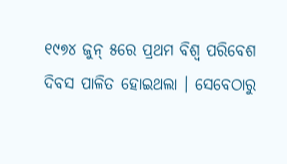୧୯୭୪ ଜୁନ୍ ୫ରେ ପ୍ରଥମ ବିଶ୍ଵ ପରିବେଶ ଦିବସ ପାଳିତ ହୋଇଥଲା । ସେବେଠାରୁ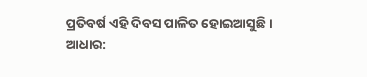ପ୍ରତିବର୍ଷ ଏହି ଦିବସ ପାଳିତ ହୋଇଆସୁଛି ।
ଆଧାର: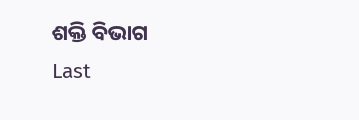ଶକ୍ତି ବିଭାଗ
Last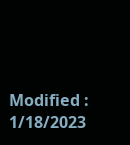Modified : 1/18/2023